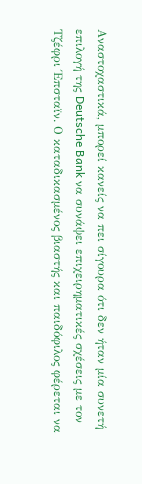Αναστοχαστικά, μπορεί κανείς να πει σίγουρα ότι δεν ήταν μία συνετή επιλογή της Deutsche Bank να συνάψει επιχειρηματικές σχέσεις με τον Τζέφρι Έπσταϊν. Ο καταδικασμένος βιαστής και παιδόφιλος φέρεται να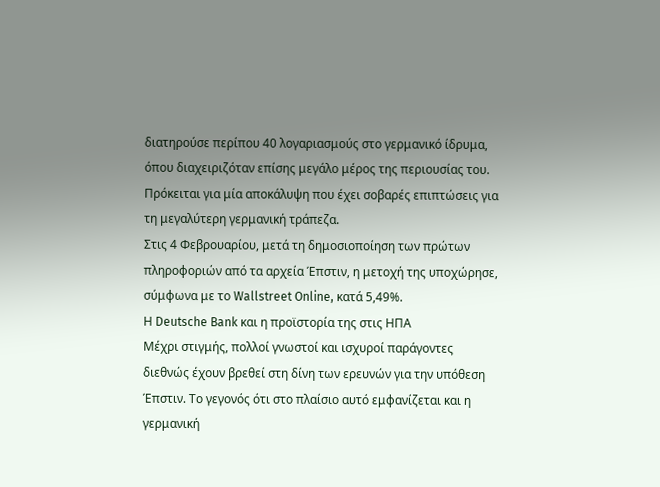διατηρούσε περίπου 40 λογαριασμούς στο γερμανικό ίδρυμα, όπου διαχειριζόταν επίσης μεγάλο μέρος της περιουσίας του. Πρόκειται για μία αποκάλυψη που έχει σοβαρές επιπτώσεις για τη μεγαλύτερη γερμανική τράπεζα.
Στις 4 Φεβρουαρίου, μετά τη δημοσιοποίηση των πρώτων πληροφοριών από τα αρχεία Έπστιν, η μετοχή της υποχώρησε, σύμφωνα με το Wallstreet Online, κατά 5,49%.
Η Deutsche Bank και η προϊστορία της στις ΗΠΑ
Μέχρι στιγμής, πολλοί γνωστοί και ισχυροί παράγοντες διεθνώς έχουν βρεθεί στη δίνη των ερευνών για την υπόθεση Έπστιν. Το γεγονός ότι στο πλαίσιο αυτό εμφανίζεται και η γερμανική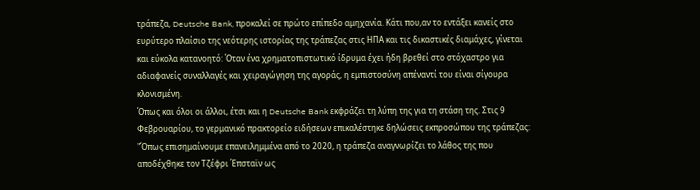τράπεζα, Deutsche Bank, προκαλεί σε πρώτο επίπεδο αμηχανία. Κάτι που,αν το εντάξει κανείς στο ευρύτερο πλαίσιο της νεότερης ιστορίας της τράπεζας στις ΗΠΑ και τις δικαστικές διαμάχες, γίνεται και εύκολα κατανοητό: Όταν ένα χρηματοπιστωτικό ίδρυμα έχει ήδη βρεθεί στο στόχαστρο για αδιαφανείς συναλλαγές και χειραγώγηση της αγοράς, η εμπιστοσύνη απέναντί του είναι σίγουρα κλονισμένη.
Όπως και όλοι οι άλλοι, έτσι και η Deutsche Bank εκφράζει τη λύπη της για τη στάση της. Στις 9 Φεβρουαρίου, το γερμανικό πρακτορείο ειδήσεων επικαλέστηκε δηλώσεις εκπροσώπου της τράπεζας: "Όπως επισημαίνουμε επανειλημμένα από το 2020, η τράπεζα αναγνωρίζει το λάθος της που αποδέχθηκε τον Τζέφρι Έπσταϊν ως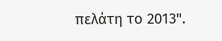πελάτη το 2013".